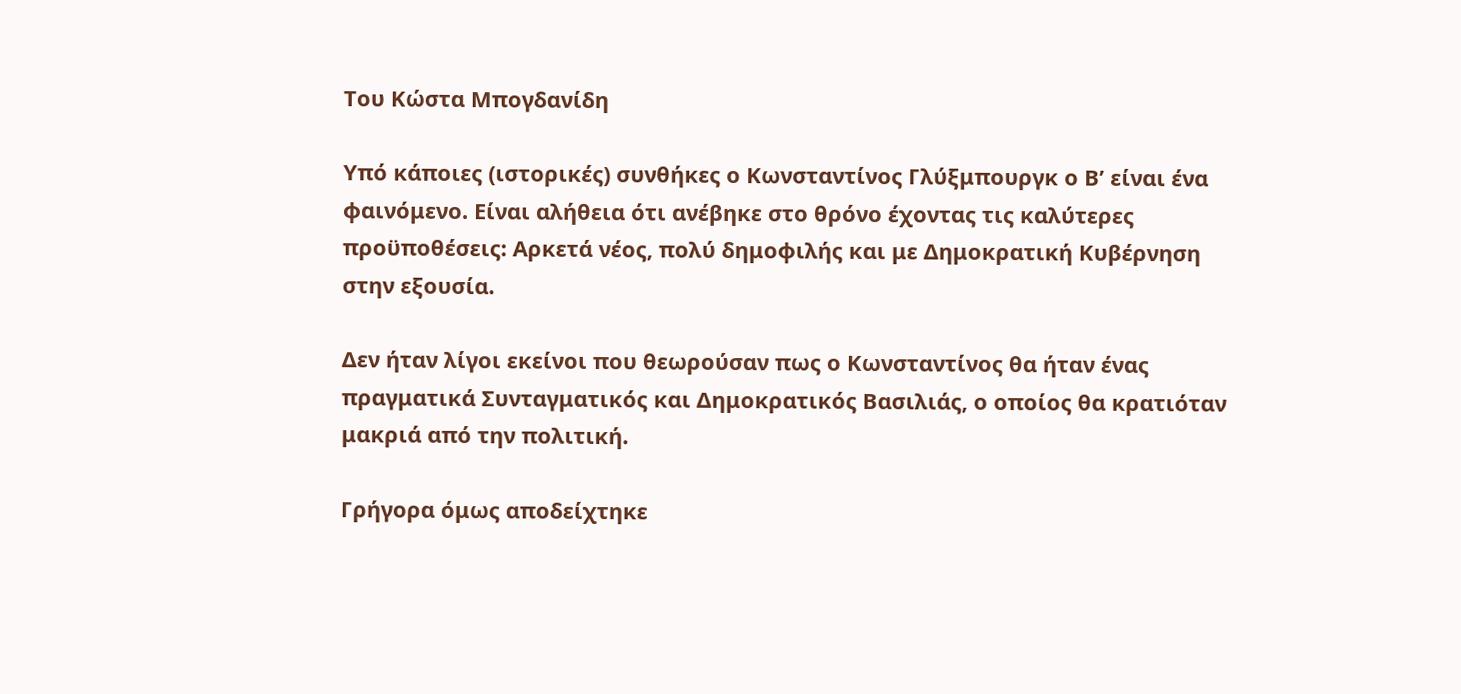Του Κώστα Μπογδανίδη

Υπό κάποιες (ιστορικές) συνθήκες ο Κωνσταντίνος Γλύξμπουργκ ο Β’ είναι ένα φαινόμενο. Είναι αλήθεια ότι ανέβηκε στο θρόνο έχοντας τις καλύτερες προϋποθέσεις: Αρκετά νέος, πολύ δημοφιλής και με Δημοκρατική Κυβέρνηση στην εξουσία.

Δεν ήταν λίγοι εκείνοι που θεωρούσαν πως ο Κωνσταντίνος θα ήταν ένας πραγματικά Συνταγματικός και Δημοκρατικός Βασιλιάς, ο οποίος θα κρατιόταν μακριά από την πολιτική.

Γρήγορα όμως αποδείχτηκε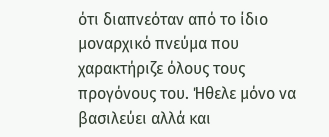ότι διαπνεόταν από το ίδιο μοναρχικό πνεύμα που χαρακτήριζε όλους τους προγόνους του. Ήθελε μόνο να βασιλεύει αλλά και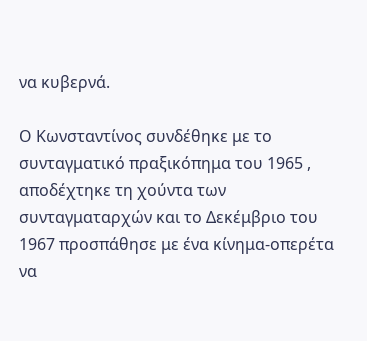να κυβερνά.

Ο Κωνσταντίνος συνδέθηκε με το συνταγματικό πραξικόπημα του 1965 , αποδέχτηκε τη χούντα των συνταγματαρχών και το Δεκέμβριο του 1967 προσπάθησε με ένα κίνημα-οπερέτα να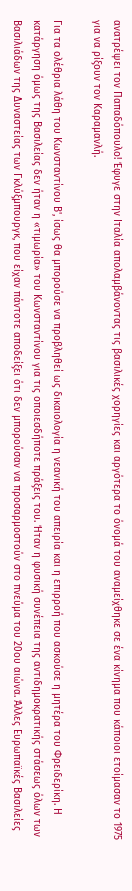ανατρέψει τον Παπαδόπουλο! Έφυγε στην Ιταλία απολαμβάνοντας τις βασιλικές χορηγίες και αργότερα το όνομά του αναμείχθηκε σε ένα κίνημα που κάποιοι ετοίμασαν το 1975 για να ρίξουν τον Καραμανλή.

Για τα ολέθρια λάθη του Κωνσταντίνου Β', ίσως θα μπορούσε να προβληθεί ως δικαιολογία η νεανική του απειρία και η επιρροή που ασκούσε η μητέρα του Φρειδερίκη. Η κατάργηση όμως της Βασιλείας δεν ήταν η «τιμωρία» του Κωνσταντίνου για τις οποιεσδήποτε πράξεις του. Ήταν η φυσική συνέπεια της αντιδημοκρατικής στάσεως όλων των Βασιλιάδων της Δυναστείας των Γκλύξμπουργκ, που είχαν πάντοτε αποδείξει ότι δεν μπορούσαν να προσαρμοστούν στο πνεύμα του 20ου αιώνα. Άλλες Ευρωπαϊκές Βασιλείες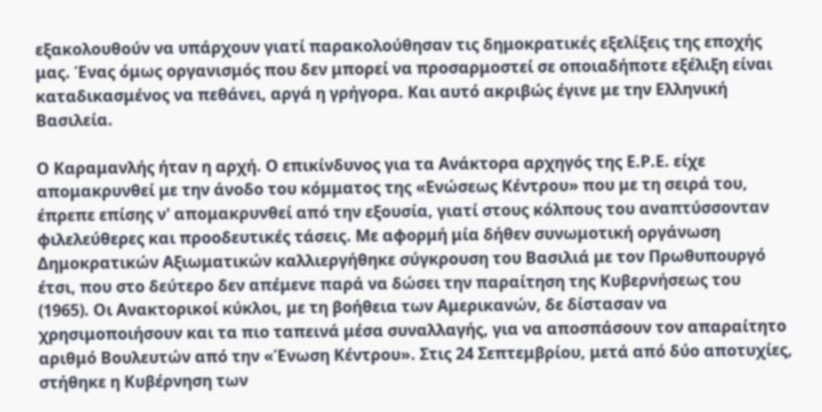εξακολουθούν να υπάρχουν γιατί παρακολούθησαν τις δημοκρατικές εξελίξεις της εποχής μας. Ένας όμως οργανισμός που δεν μπορεί να προσαρμοστεί σε οποιαδήποτε εξέλιξη είναι καταδικασμένος να πεθάνει, αργά η γρήγορα. Και αυτό ακριβώς έγινε με την Ελληνική Βασιλεία.

Ο Καραμανλής ήταν η αρχή. Ο επικίνδυνος για τα Ανάκτορα αρχηγός της Ε.Ρ.Ε. είχε απομακρυνθεί με την άνοδο του κόμματος της «Ενώσεως Κέντρου» που με τη σειρά του, έπρεπε επίσης ν' απομακρυνθεί από την εξουσία, γιατί στους κόλπους του αναπτύσσονταν φιλελεύθερες και προοδευτικές τάσεις. Με αφορμή μία δήθεν συνωμοτική οργάνωση Δημοκρατικών Αξιωματικών καλλιεργήθηκε σύγκρουση του Βασιλιά με τον Πρωθυπουργό έτσι, που στο δεύτερο δεν απέμενε παρά να δώσει την παραίτηση της Κυβερνήσεως του (1965). Οι Ανακτορικοί κύκλοι, με τη βοήθεια των Αμερικανών, δε δίστασαν να χρησιμοποιήσουν και τα πιο ταπεινά μέσα συναλλαγής, για να αποσπάσουν τον απαραίτητο αριθμό Βουλευτών από την «Ένωση Κέντρου». Στις 24 Σεπτεμβρίου, μετά από δύο αποτυχίες, στήθηκε η Κυβέρνηση των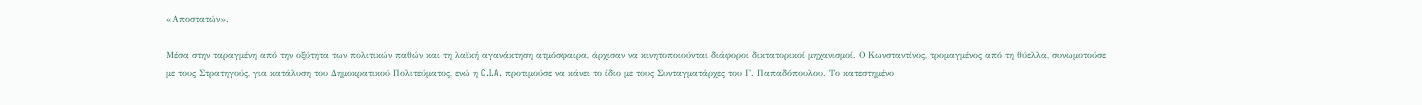«Αποστατών».

Μέσα στην ταραγμένη από την οξύτητα των πολιτικών παθών και τη λαϊκή αγανάκτηση ατμόσφαιρα, άρχισαν να κινητοποιούνται διάφοροι δικτατορικοί μηχανισμοί. Ο Κωνσταντίνος, τρομαγμένος από τη θύελλα, συνωμοτούσε με τους Στρατηγούς, για κατάλυση του Δημοκρατικού Πολιτεύματος, ενώ η C.I.A. προτιμούσε να κάνει το ίδιο με τους Συνταγματάρχες του Γ. Παπαδόπουλου. Το κατεστημένο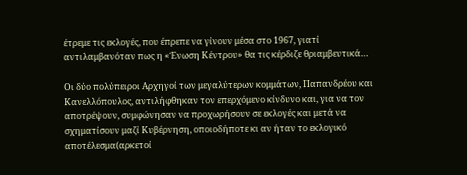έτρεμε τις εκλογές, που έπρεπε να γίνουν μέσα στο 1967, γιατί αντιλαμβανόταν πως η «Ένωση Κέντρου» θα τις κέρδιζε θριαμβευτικά…

Οι δύο πολύπειροι Αρχηγοί των μεγαλύτερων κομμάτων, Παπανδρέου και Κανελλόπουλος, αντιλήφθηκαν τον επερχόμενο κίνδυνο και, για να τον αποτρέψουν, συμφώνησαν να προχωρήσουν σε εκλογές και μετά να σχηματίσουν μαζί Κυβέρνηση, οποιοδήποτε κι αν ήταν το εκλογικό αποτέλεσμα(αρκετοί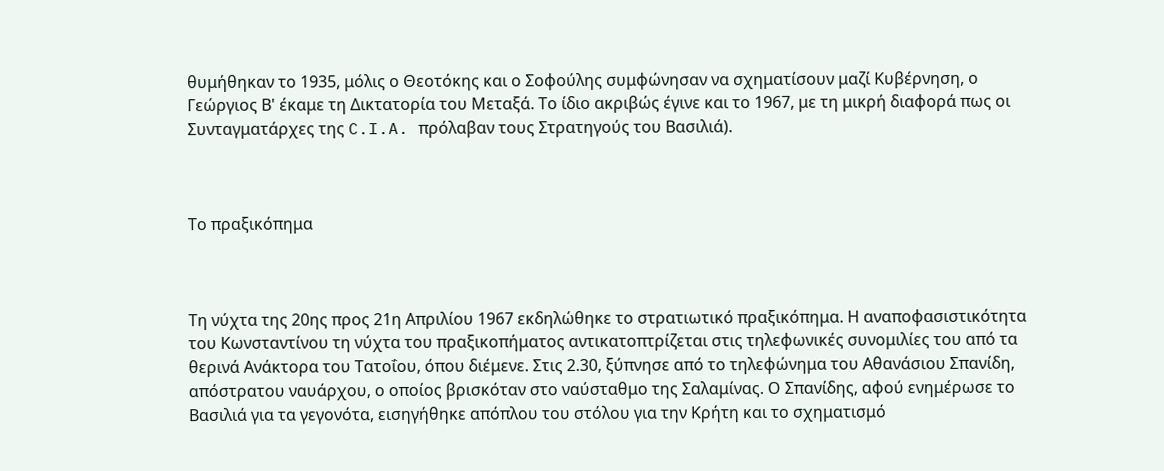θυμήθηκαν το 1935, μόλις ο Θεοτόκης και ο Σοφούλης συμφώνησαν να σχηματίσουν μαζί Κυβέρνηση, ο Γεώργιος Β' έκαμε τη Δικτατορία του Μεταξά. Το ίδιο ακριβώς έγινε και το 1967, με τη μικρή διαφορά πως οι Συνταγματάρχες της C.I.A. πρόλαβαν τους Στρατηγούς του Βασιλιά).



Το πραξικόπημα



Τη νύχτα της 20ης προς 21η Απριλίου 1967 εκδηλώθηκε το στρατιωτικό πραξικόπημα. Η αναποφασιστικότητα του Κωνσταντίνου τη νύχτα του πραξικοπήματος αντικατοπτρίζεται στις τηλεφωνικές συνομιλίες του από τα θερινά Ανάκτορα του Τατοΐου, όπου διέμενε. Στις 2.30, ξύπνησε από το τηλεφώνημα του Αθανάσιου Σπανίδη, απόστρατου ναυάρχου, ο οποίος βρισκόταν στο ναύσταθμο της Σαλαμίνας. Ο Σπανίδης, αφού ενημέρωσε το Βασιλιά για τα γεγονότα, εισηγήθηκε απόπλου του στόλου για την Κρήτη και το σχηματισμό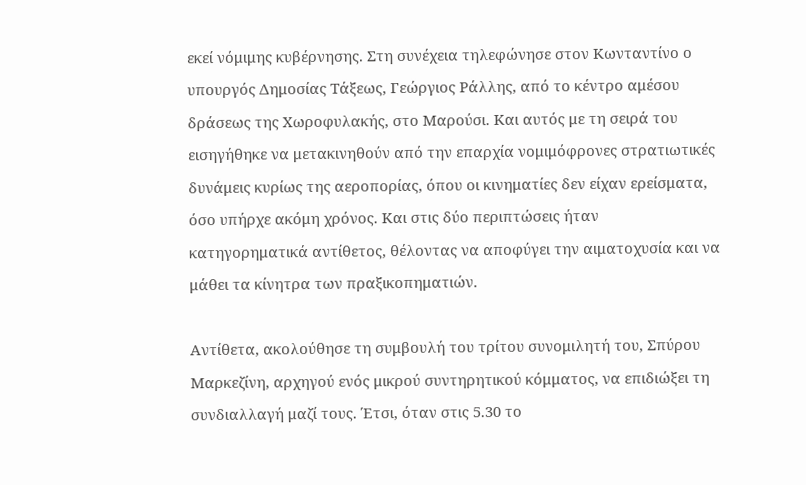εκεί νόμιμης κυβέρνησης. Στη συνέχεια τηλεφώνησε στον Κωνταντίνο ο υπουργός Δημοσίας Τάξεως, Γεώργιος Ράλλης, από το κέντρο αμέσου δράσεως της Χωροφυλακής, στο Μαρούσι. Και αυτός με τη σειρά του εισηγήθηκε να μετακινηθούν από την επαρχία νομιμόφρονες στρατιωτικές δυνάμεις κυρίως της αεροπορίας, όπου οι κινηματίες δεν είχαν ερείσματα, όσο υπήρχε ακόμη χρόνος. Και στις δύο περιπτώσεις ήταν κατηγορηματικά αντίθετος, θέλοντας να αποφύγει την αιματοχυσία και να μάθει τα κίνητρα των πραξικοπηματιών.

Αντίθετα, ακολούθησε τη συμβουλή του τρίτου συνομιλητή του, Σπύρου Μαρκεζίνη, αρχηγού ενός μικρού συντηρητικού κόμματος, να επιδιώξει τη συνδιαλλαγή μαζί τους. Έτσι, όταν στις 5.30 το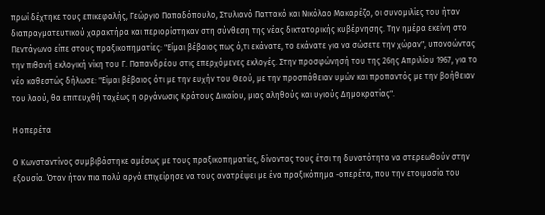πρωί δέχτηκε τους επικεφαλής, Γεώργιο Παπαδόπουλο, Στυλιανό Παττακό και Νικόλαο Μακαρέζο, οι συνομιλίες του ήταν διαπραγματευτικού χαρακτήρα και περιορίστηκαν στη σύνθεση της νέας δικτατορικής κυβέρνησης. Την ημέρα εκείνη στο Πεντάγωνο είπε στους πραξικοπηματίες: "Είμαι βέβαιος πως ό,τι εκάνατε, το εκάνατε για να σώσετε την χώραν", υπονοώντας την πιθανή εκλογική νίκη του Γ. Παπανδρέου στις επερχόμενες εκλογές. Στην προσφώνησή του της 26ης Απριλίου 1967, για το νέο καθεστώς δήλωσε: "Είμαι βέβαιος ότι με την ευχήν του Θεού, με την προσπάθειαν υμών και προπαντός με την βοήθειαν του λαού, θα επιτευχθή ταχέως η οργάνωσις Κράτους Δικαίου, μιας αληθούς και υγιούς Δημοκρατίας".

Η οπερέτα

Ο Κωνσταντίνος συμβιβάστηκε αμέσως με τους πραξικοπηματίες, δίνοντας τους έτσι τη δυνατότητα να στερεωθούν στην εξουσία. Όταν ήταν πια πολύ αργά επιχείρησε να τους ανατρέψει με ένα πραξικόπημα -οπερέτα, που την ετοιμασία του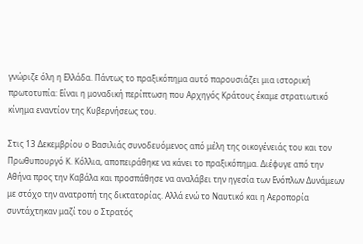γνώριζε όλη η Ελλάδα. Πάντως το πραξικόπημα αυτό παρουσιάζει μια ιστορική πρωτοτυπία: Είναι η μοναδική περίπτωση που Αρχηγός Κράτους έκαμε στρατιωτικό κίνημα εναντίον της Κυβερνήσεως του.

Στις 13 Δεκεμβρίου ο Βασιλιάς συνοδευόμενος από μέλη της οικογένειάς του και τον Πρωθυπουργό Κ. Κόλλια, αποπειράθηκε να κάνει το πραξικόπημα. Διέφυγε από την Αθήνα προς την Καβάλα και προσπάθησε να αναλάβει την ηγεσία των Ενόπλων Δυνάμεων με στόχο την ανατροπή της δικτατορίας. Αλλά ενώ το Ναυτικό και η Αεροπορία συντάχτηκαν μαζί του ο Στρατός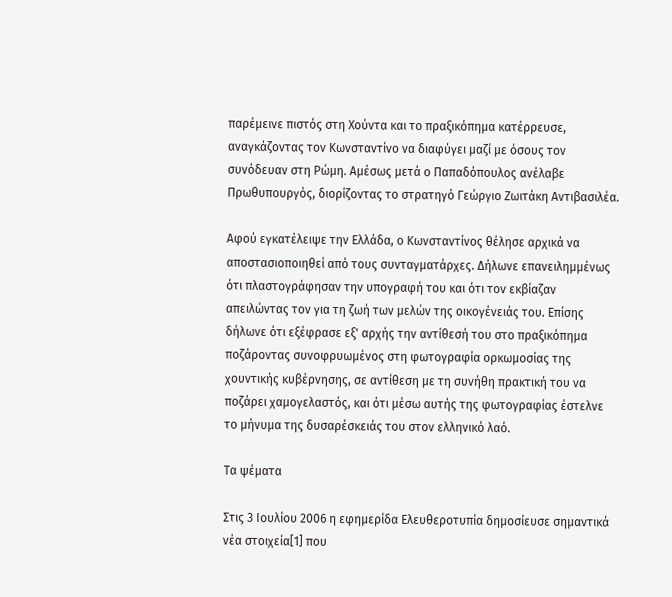παρέμεινε πιστός στη Χούντα και το πραξικόπημα κατέρρευσε, αναγκάζοντας τον Κωνσταντίνο να διαφύγει μαζί με όσους τον συνόδευαν στη Ρώμη. Αμέσως μετά ο Παπαδόπουλος ανέλαβε Πρωθυπουργός, διορίζοντας το στρατηγό Γεώργιο Ζωιτάκη Αντιβασιλέα.

Αφού εγκατέλειψε την Ελλάδα, ο Κωνσταντίνος θέλησε αρχικά να αποστασιοποιηθεί από τους συνταγματάρχες. Δήλωνε επανειλημμένως ότι πλαστογράφησαν την υπογραφή του και ότι τον εκβίαζαν απειλώντας τον για τη ζωή των μελών της οικογένειάς του. Επίσης δήλωνε ότι εξέφρασε εξ' αρχής την αντίθεσή του στο πραξικόπημα ποζάροντας συνοφρυωμένος στη φωτογραφία ορκωμοσίας της χουντικής κυβέρνησης, σε αντίθεση με τη συνήθη πρακτική του να ποζάρει χαμογελαστός, και ότι μέσω αυτής της φωτογραφίας έστελνε το μήνυμα της δυσαρέσκειάς του στον ελληνικό λαό.

Τα ψέματα

Στις 3 Ιουλίου 2006 η εφημερίδα Ελευθεροτυπία δημοσίευσε σημαντικά νέα στοιχεία[1] που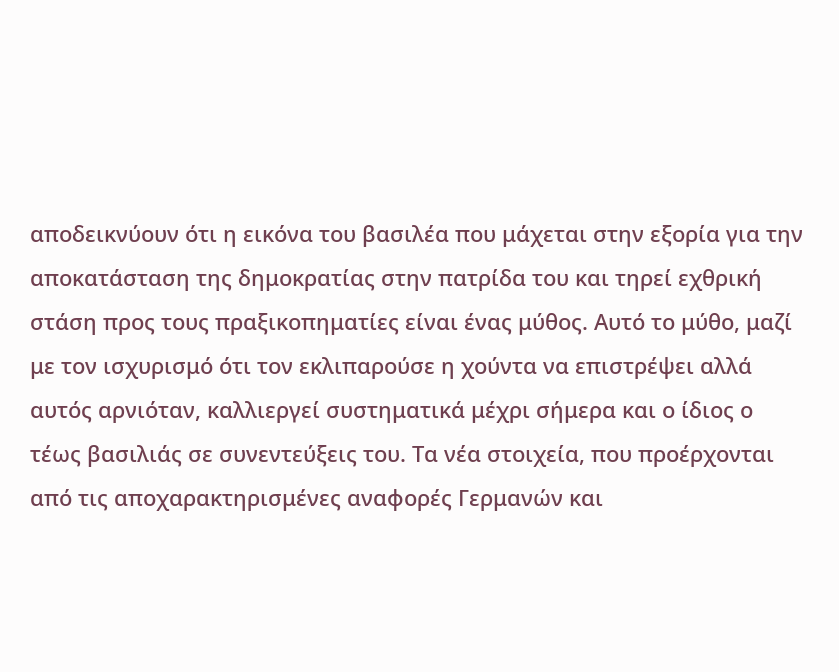αποδεικνύουν ότι η εικόνα του βασιλέα που μάχεται στην εξορία για την αποκατάσταση της δημοκρατίας στην πατρίδα του και τηρεί εχθρική στάση προς τους πραξικοπηματίες είναι ένας μύθος. Αυτό το μύθο, μαζί με τον ισχυρισμό ότι τον εκλιπαρούσε η χούντα να επιστρέψει αλλά αυτός αρνιόταν, καλλιεργεί συστηματικά μέχρι σήμερα και ο ίδιος ο τέως βασιλιάς σε συνεντεύξεις του. Τα νέα στοιχεία, που προέρχονται από τις αποχαρακτηρισμένες αναφορές Γερμανών και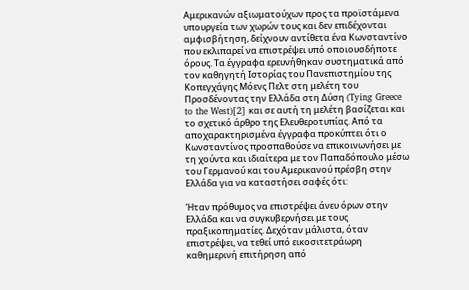Αμερικανών αξιωματούχων προς τα προϊστάμενα υπουργεία των χωρών τους και δεν επιδέχονται αμφισβήτηση, δείχνουν αντίθετα ένα Κωνσταντίνο που εκλιπαρεί να επιστρέψει υπό οποιουσδήποτε όρους. Τα έγγραφα ερευνήθηκαν συστηματικά από τον καθηγητή Ιστορίας του Πανεπιστημίου της Κοπεγχάγης Μόενς Πελτ στη μελέτη του Προσδένοντας την Ελλάδα στη Δύση (Tying Greece to the West)[2] και σε αυτή τη μελέτη βασίζεται και το σχετικό άρθρο της Ελευθεροτυπίας. Από τα αποχαρακτηρισμένα έγγραφα προκύπτει ότι ο Κωνσταντίνος προσπαθούσε να επικοινωνήσει με τη χούντα και ιδιαίτερα με τον Παπαδόπουλο μέσω του Γερμανού και του Αμερικανού πρέσβη στην Ελλάδα για να καταστήσει σαφές ότι:

Ήταν πρόθυμος να επιστρέψει άνευ όρων στην Ελλάδα και να συγκυβερνήσει με τους πραξικοπηματίες. Δεχόταν μάλιστα, όταν επιστρέψει, να τεθεί υπό εικοσιτετράωρη καθημερινή επιτήρηση από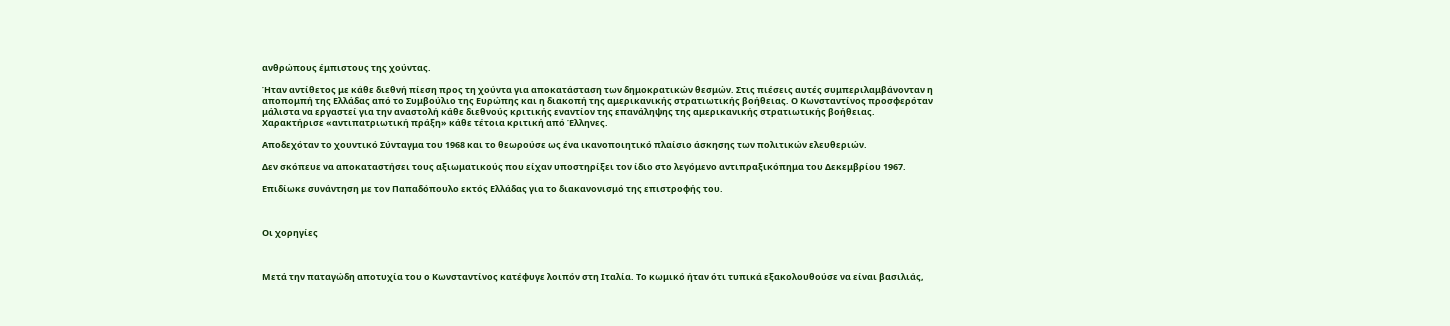ανθρώπους έμπιστους της χούντας.

Ήταν αντίθετος με κάθε διεθνή πίεση προς τη χούντα για αποκατάσταση των δημοκρατικών θεσμών. Στις πιέσεις αυτές συμπεριλαμβάνονταν η αποπομπή της Ελλάδας από το Συμβούλιο της Ευρώπης και η διακοπή της αμερικανικής στρατιωτικής βοήθειας. Ο Κωνσταντίνος προσφερόταν μάλιστα να εργαστεί για την αναστολή κάθε διεθνούς κριτικής εναντίον της επανάληψης της αμερικανικής στρατιωτικής βοήθειας. Χαρακτήρισε «αντιπατριωτική πράξη» κάθε τέτοια κριτική από Έλληνες.

Αποδεχόταν το χουντικό Σύνταγμα του 1968 και το θεωρούσε ως ένα ικανοποιητικό πλαίσιο άσκησης των πολιτικών ελευθεριών.

Δεν σκόπευε να αποκαταστήσει τους αξιωματικούς που είχαν υποστηρίξει τον ίδιο στο λεγόμενο αντιπραξικόπημα του Δεκεμβρίου 1967.

Επιδίωκε συνάντηση με τον Παπαδόπουλο εκτός Ελλάδας για το διακανονισμό της επιστροφής του.



Οι χορηγίες



Μετά την παταγώδη αποτυχία του ο Κωνσταντίνος κατέφυγε λοιπόν στη Ιταλία. Το κωμικό ήταν ότι τυπικά εξακολουθούσε να είναι βασιλιάς,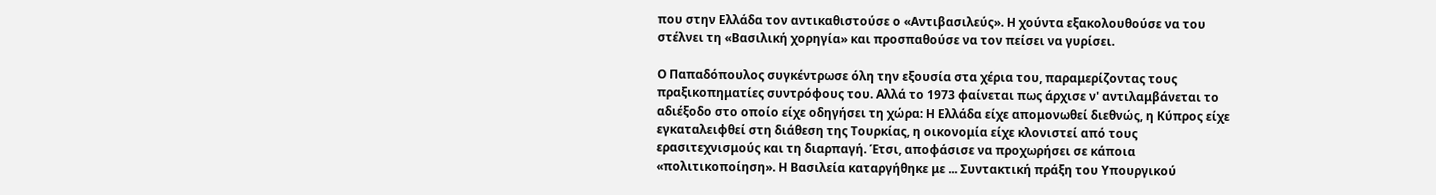που στην Ελλάδα τον αντικαθιστούσε ο «Αντιβασιλεύς». Η χούντα εξακολουθούσε να του στέλνει τη «Βασιλική χορηγία» και προσπαθούσε να τον πείσει να γυρίσει.

Ο Παπαδόπουλος συγκέντρωσε όλη την εξουσία στα χέρια του, παραμερίζοντας τους πραξικοπηματίες συντρόφους του. Αλλά το 1973 φαίνεται πως άρχισε ν' αντιλαμβάνεται το αδιέξοδο στο οποίο είχε οδηγήσει τη χώρα: Η Ελλάδα είχε απομονωθεί διεθνώς, η Κύπρος είχε εγκαταλειφθεί στη διάθεση της Τουρκίας, η οικονομία είχε κλονιστεί από τους ερασιτεχνισμούς και τη διαρπαγή. Έτσι, αποφάσισε να προχωρήσει σε κάποια «πολιτικοποίηση». Η Βασιλεία καταργήθηκε με ... Συντακτική πράξη του Υπουργικού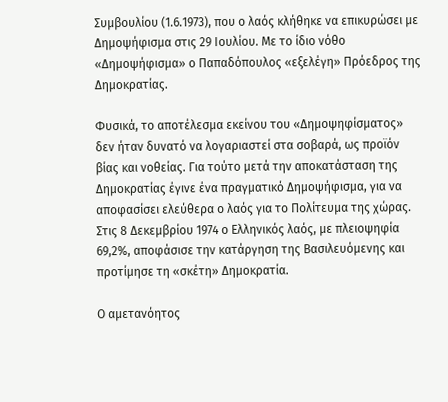Συμβουλίου (1.6.1973), που ο λαός κλήθηκε να επικυρώσει με Δημοψήφισμα στις 29 Ιουλίου. Με το ίδιο νόθο «Δημοψήφισμα» ο Παπαδόπουλος «εξελέγη» Πρόεδρος της Δημοκρατίας.

Φυσικά, το αποτέλεσμα εκείνου του «Δημοψηφίσματος» δεν ήταν δυνατό να λογαριαστεί στα σοβαρά, ως προϊόν βίας και νοθείας. Για τούτο μετά την αποκατάσταση της Δημοκρατίας έγινε ένα πραγματικό Δημοψήφισμα, για να αποφασίσει ελεύθερα ο λαός για το Πολίτευμα της χώρας. Στις 8 Δεκεμβρίου 1974 ο Ελληνικός λαός, με πλειοψηφία 69,2%, αποφάσισε την κατάργηση της Βασιλευόμενης και προτίμησε τη «σκέτη» Δημοκρατία.

Ο αμετανόητος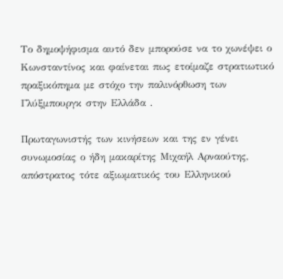Το δημοψήφισμα αυτό δεν μπορούσε να το χωνέψει ο Κωνσταντίνος και φαίνεται πως ετοίμαζε στρατιωτικό πραξικόπημα με στόχο την παλινόρθωση των Γλύξμπουργκ στην Ελλάδα .

Πρωταγωνιστής των κινήσεων και της εν γένει συνωμοσίας ο ήδη μακαρίτης Μιχαήλ Αρναούτης, απόστρατος τότε αξιωματικός του Ελληνικού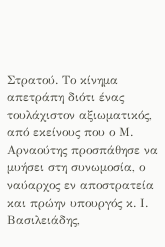Στρατού. Το κίνημα απετράπη διότι ένας τουλάχιστον αξιωματικός, από εκείνους που ο Μ. Αρναούτης προσπάθησε να μυήσει στη συνωμοσία, ο ναύαρχος εν αποστρατεία και πρώην υπουργός κ. Ι. Βασιλειάδης,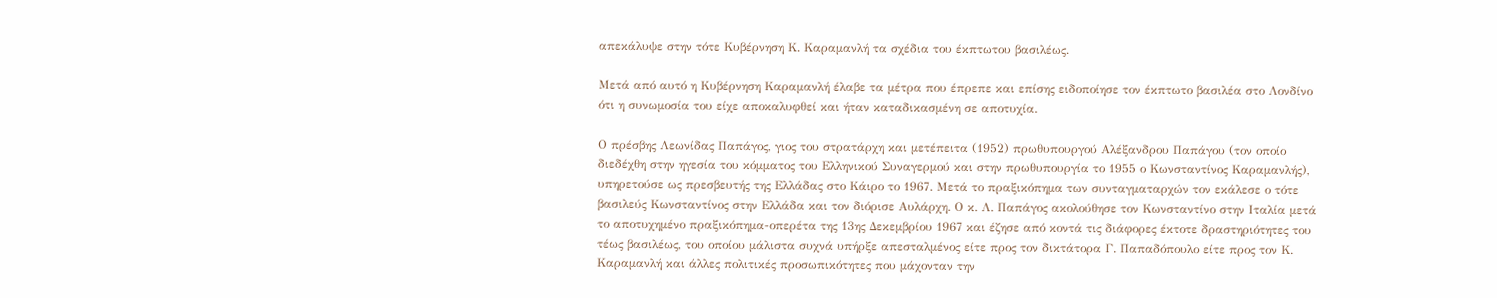απεκάλυψε στην τότε Κυβέρνηση Κ. Καραμανλή τα σχέδια του έκπτωτου βασιλέως.

Μετά από αυτό η Κυβέρνηση Καραμανλή έλαβε τα μέτρα που έπρεπε και επίσης ειδοποίησε τον έκπτωτο βασιλέα στο Λονδίνο ότι η συνωμοσία του είχε αποκαλυφθεί και ήταν καταδικασμένη σε αποτυχία.

Ο πρέσβης Λεωνίδας Παπάγος, γιος του στρατάρχη και μετέπειτα (1952) πρωθυπουργού Αλέξανδρου Παπάγου (τον οποίο διεδέχθη στην ηγεσία του κόμματος του Ελληνικού Συναγερμού και στην πρωθυπουργία το 1955 ο Κωνσταντίνος Καραμανλής), υπηρετούσε ως πρεσβευτής της Ελλάδας στο Κάιρο το 1967. Μετά το πραξικόπημα των συνταγματαρχών τον εκάλεσε ο τότε βασιλεύς Κωνσταντίνος στην Ελλάδα και τον διόρισε Αυλάρχη. Ο κ. Λ. Παπάγος ακολούθησε τον Κωνσταντίνο στην Ιταλία μετά το αποτυχημένο πραξικόπημα-οπερέτα της 13ης Δεκεμβρίου 1967 και έζησε από κοντά τις διάφορες έκτοτε δραστηριότητες του τέως βασιλέως, του οποίου μάλιστα συχνά υπήρξε απεσταλμένος είτε προς τον δικτάτορα Γ. Παπαδόπουλο είτε προς τον Κ. Καραμανλή και άλλες πολιτικές προσωπικότητες που μάχονταν την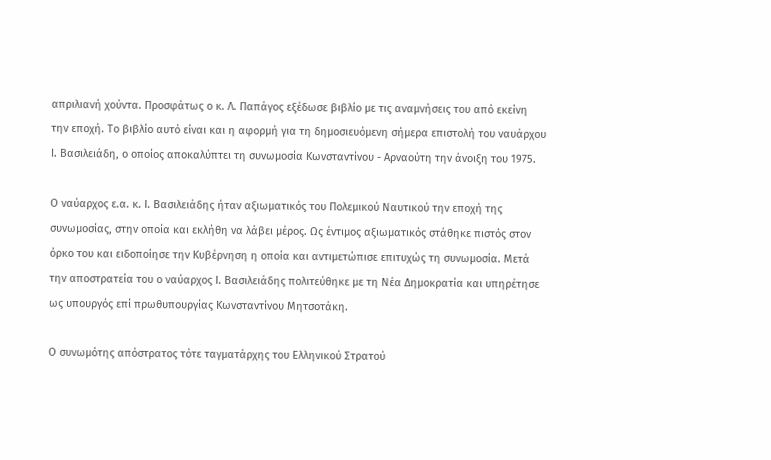απριλιανή χούντα. Προσφάτως ο κ. Λ. Παπάγος εξέδωσε βιβλίο με τις αναμνήσεις του από εκείνη την εποχή. Το βιβλίο αυτό είναι και η αφορμή για τη δημοσιευόμενη σήμερα επιστολή του ναυάρχου Ι. Βασιλειάδη, ο οποίος αποκαλύπτει τη συνωμοσία Κωνσταντίνου - Αρναούτη την άνοιξη του 1975.

Ο ναύαρχος ε.α. κ. Ι. Βασιλειάδης ήταν αξιωματικός του Πολεμικού Ναυτικού την εποχή της συνωμοσίας, στην οποία και εκλήθη να λάβει μέρος. Ως έντιμος αξιωματικός στάθηκε πιστός στον όρκο του και ειδοποίησε την Κυβέρνηση η οποία και αντιμετώπισε επιτυχώς τη συνωμοσία. Μετά την αποστρατεία του ο ναύαρχος Ι. Βασιλειάδης πολιτεύθηκε με τη Νέα Δημοκρατία και υπηρέτησε ως υπουργός επί πρωθυπουργίας Κωνσταντίνου Μητσοτάκη.

Ο συνωμότης απόστρατος τότε ταγματάρχης του Ελληνικού Στρατού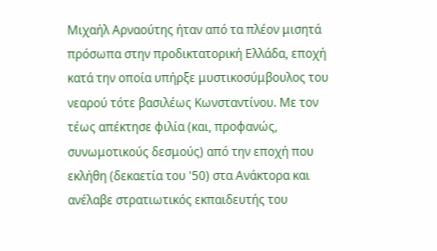Μιχαήλ Αρναούτης ήταν από τα πλέον μισητά πρόσωπα στην προδικτατορική Ελλάδα, εποχή κατά την οποία υπήρξε μυστικοσύμβουλος του νεαρού τότε βασιλέως Κωνσταντίνου. Με τον τέως απέκτησε φιλία (και, προφανώς, συνωμοτικούς δεσμούς) από την εποχή που εκλήθη (δεκαετία του '50) στα Ανάκτορα και ανέλαβε στρατιωτικός εκπαιδευτής του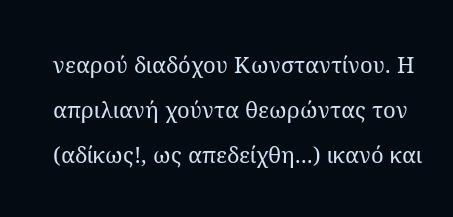νεαρού διαδόχου Κωνσταντίνου. Η απριλιανή χούντα θεωρώντας τον (αδίκως!, ως απεδείχθη...) ικανό και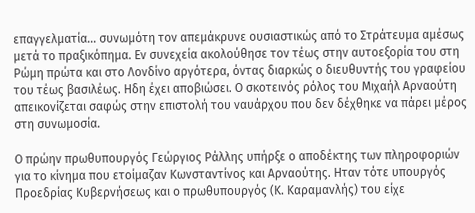επαγγελματία... συνωμότη τον απεμάκρυνε ουσιαστικώς από το Στράτευμα αμέσως μετά το πραξικόπημα. Εν συνεχεία ακολούθησε τον τέως στην αυτοεξορία του στη Ρώμη πρώτα και στο Λονδίνο αργότερα, όντας διαρκώς ο διευθυντής του γραφείου του τέως βασιλέως. Ηδη έχει αποβιώσει. Ο σκοτεινός ρόλος του Μιχαήλ Αρναούτη απεικονίζεται σαφώς στην επιστολή του ναυάρχου που δεν δέχθηκε να πάρει μέρος στη συνωμοσία.

Ο πρώην πρωθυπουργός Γεώργιος Ράλλης υπήρξε ο αποδέκτης των πληροφοριών για το κίνημα που ετοίμαζαν Κωνσταντίνος και Αρναούτης. Ηταν τότε υπουργός Προεδρίας Κυβερνήσεως και ο πρωθυπουργός (Κ. Καραμανλής) του είχε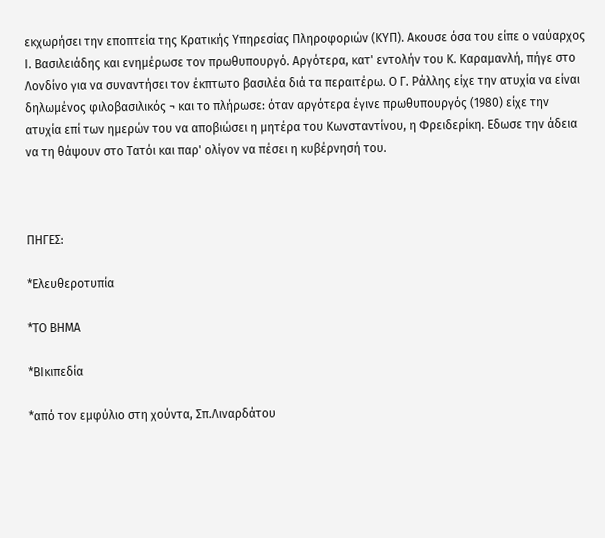εκχωρήσει την εποπτεία της Κρατικής Υπηρεσίας Πληροφοριών (ΚΥΠ). Ακουσε όσα του είπε ο ναύαρχος Ι. Βασιλειάδης και ενημέρωσε τον πρωθυπουργό. Αργότερα, κατ' εντολήν του Κ. Καραμανλή, πήγε στο Λονδίνο για να συναντήσει τον έκπτωτο βασιλέα διά τα περαιτέρω. Ο Γ. Ράλλης είχε την ατυχία να είναι δηλωμένος φιλοβασιλικός ¬ και το πλήρωσε: όταν αργότερα έγινε πρωθυπουργός (1980) είχε την ατυχία επί των ημερών του να αποβιώσει η μητέρα του Κωνσταντίνου, η Φρειδερίκη. Εδωσε την άδεια να τη θάψουν στο Τατόι και παρ' ολίγον να πέσει η κυβέρνησή του.



ΠΗΓΕΣ:

*Ελευθεροτυπία

*ΤΟ ΒΗΜΑ

*ΒΙκιπεδία

*από τον εμφύλιο στη χούντα, Σπ.Λιναρδάτου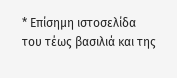* Επίσημη ιστοσελίδα του τέως βασιλιά και της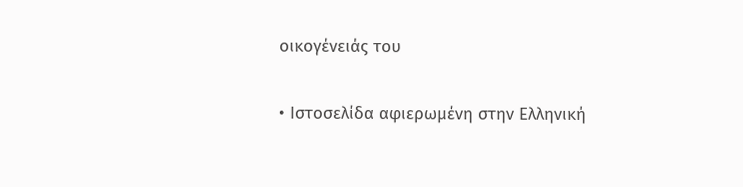οικογένειάς του

• Ιστοσελίδα αφιερωμένη στην Ελληνική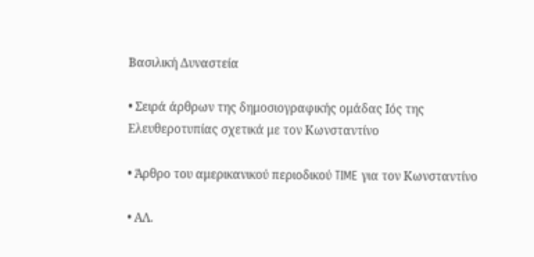Βασιλική Δυναστεία

• Σειρά άρθρων της δημοσιογραφικής ομάδας Ιός της Ελευθεροτυπίας σχετικά με τον Κωνσταντίνο

• Άρθρο του αμερικανικού περιοδικού TIME για τον Κωνσταντίνο

• ΑΛ.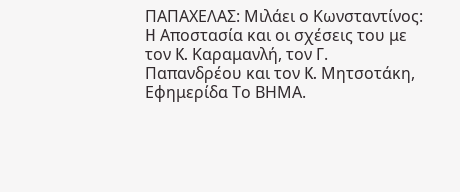ΠΑΠΑΧΕΛΑΣ: Μιλάει ο Κωνσταντίνος: H Αποστασία και οι σχέσεις του με τον K. Καραμανλή, τον Γ. Παπανδρέου και τον K. Μητσοτάκη, Εφημερίδα Το ΒΗΜΑ.